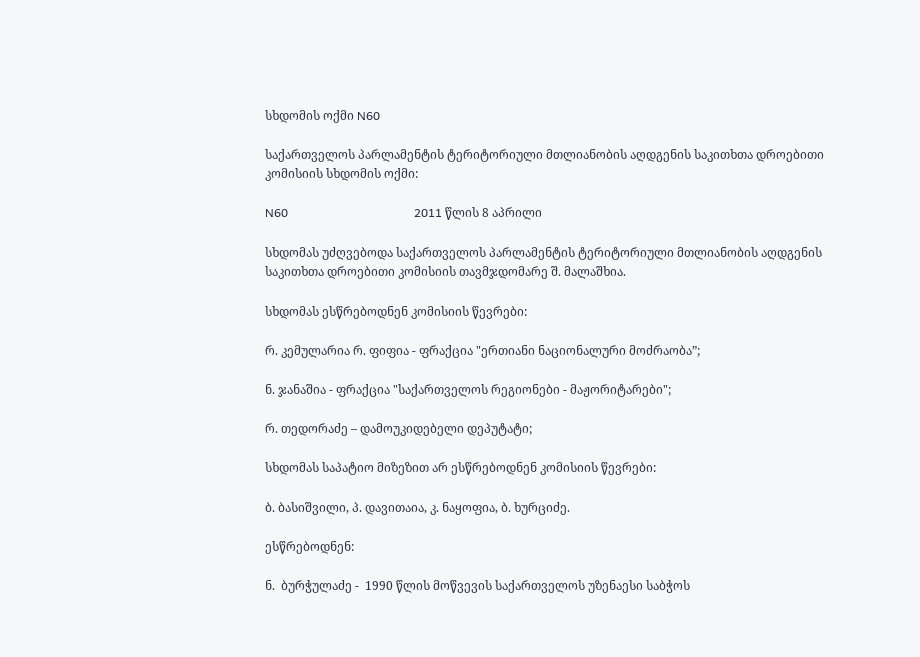სხდომის ოქმი N60

საქართველოს პარლამენტის ტერიტორიული მთლიანობის აღდგენის საკითხთა დროებითი კომისიის სხდომის ოქმი:

N60                                          2011 წლის 8 აპრილი

სხდომას უძღვებოდა საქართველოს პარლამენტის ტერიტორიული მთლიანობის აღდგენის საკითხთა დროებითი კომისიის თავმჯდომარე შ. მალაშხია.

სხდომას ესწრებოდნენ კომისიის წევრები:

რ. კემულარია რ. ფიფია - ფრაქცია "ერთიანი ნაციონალური მოძრაობა”;

ნ. ჯანაშია - ფრაქცია "საქართველოს რეგიონები - მაჟორიტარები";

რ. თედორაძე – დამოუკიდებელი დეპუტატი;

სხდომას საპატიო მიზეზით არ ესწრებოდნენ კომისიის წევრები:

ბ. ბასიშვილი, პ. დავითაია, კ. ნაყოფია, ბ. ხურციძე.

ესწრებოდნენ:

ნ.  ბურჭულაძე -  1990 წლის მოწვევის საქართველოს უზენაესი საბჭოს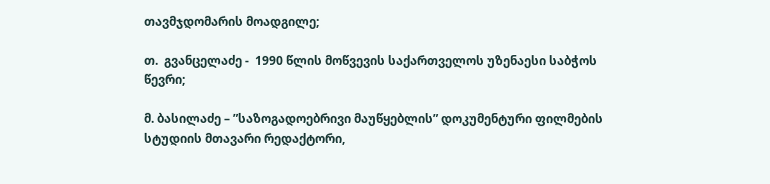თავმჯდომარის მოადგილე;

თ.  გვანცელაძე -  1990 წლის მოწვევის საქართველოს უზენაესი საბჭოს წევრი;

მ. ბასილაძე – ”საზოგადოებრივი მაუწყებლის” დოკუმენტური ფილმების სტუდიის მთავარი რედაქტორი,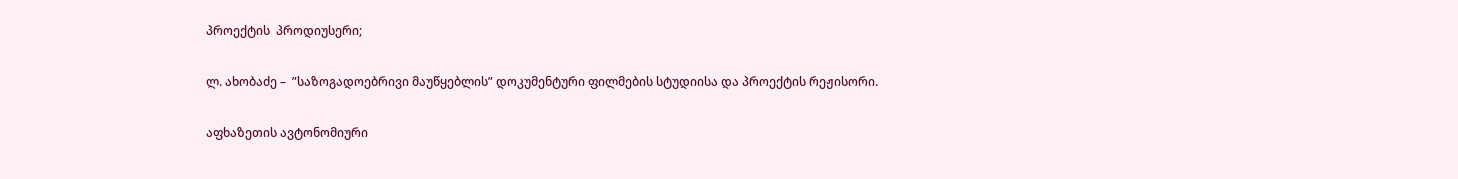პროექტის  პროდიუსერი;

ლ. ახობაძე –  ”საზოგადოებრივი მაუწყებლის” დოკუმენტური ფილმების სტუდიისა და პროექტის რეჟისორი.

აფხაზეთის ავტონომიური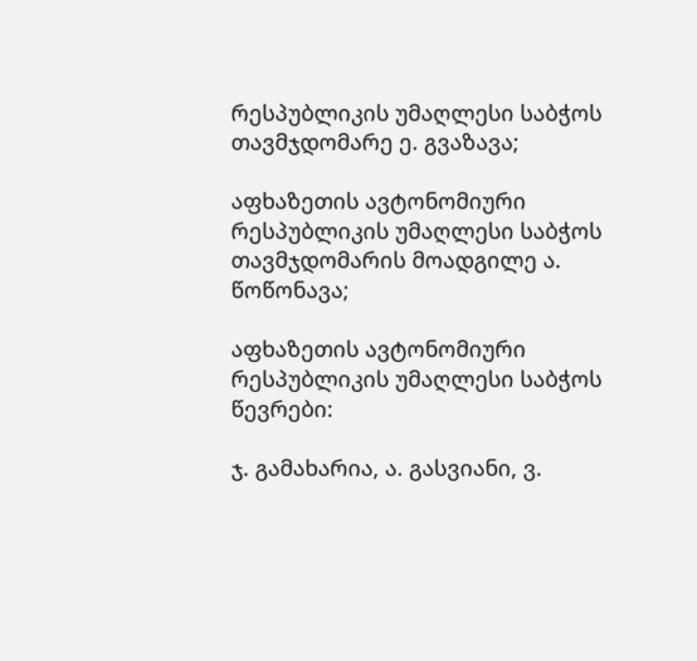რესპუბლიკის უმაღლესი საბჭოს თავმჯდომარე ე. გვაზავა;

აფხაზეთის ავტონომიური რესპუბლიკის უმაღლესი საბჭოს თავმჯდომარის მოადგილე ა. წოწონავა;

აფხაზეთის ავტონომიური რესპუბლიკის უმაღლესი საბჭოს წევრები:

ჯ. გამახარია, ა. გასვიანი, ვ.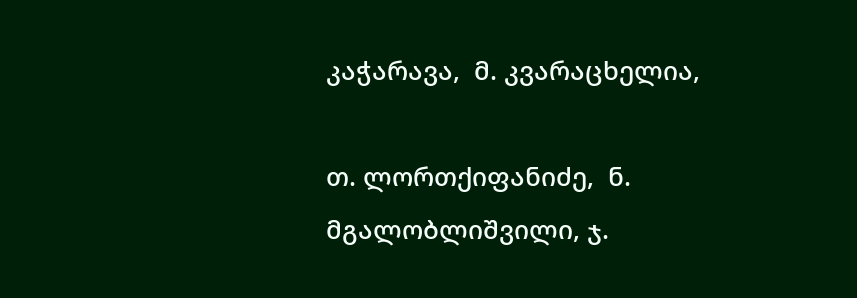კაჭარავა,  მ. კვარაცხელია,

თ. ლორთქიფანიძე,  ნ.  მგალობლიშვილი, ჯ.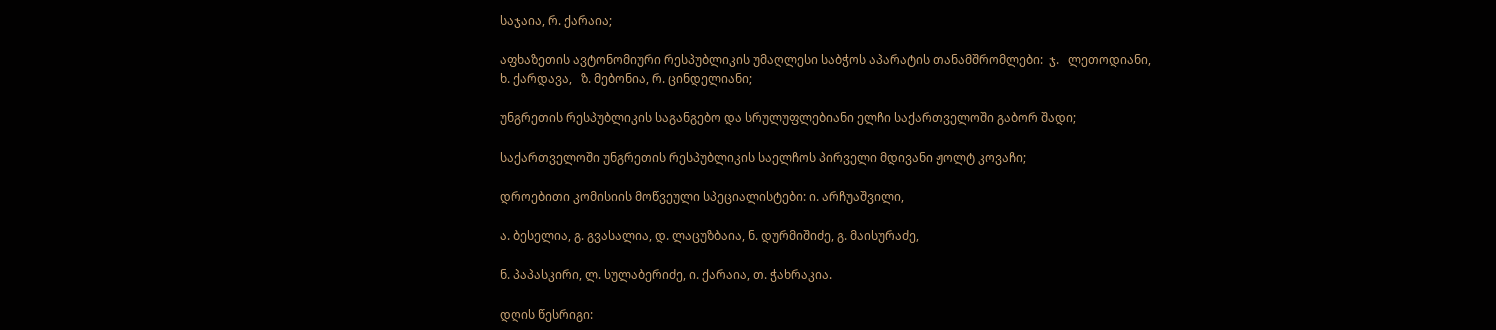საჯაია, რ. ქარაია;

აფხაზეთის ავტონომიური რესპუბლიკის უმაღლესი საბჭოს აპარატის თანამშრომლები:  ჯ.   ლეთოდიანი,  ხ. ქარდავა,   ზ. მებონია, რ. ცინდელიანი;

უნგრეთის რესპუბლიკის საგანგებო და სრულუფლებიანი ელჩი საქართველოში გაბორ შადი;

საქართველოში უნგრეთის რესპუბლიკის საელჩოს პირველი მდივანი ჟოლტ კოვაჩი;

დროებითი კომისიის მოწვეული სპეციალისტები: ი. არჩუაშვილი,

ა. ბესელია, გ. გვასალია, დ. ლაცუზბაია, ნ. დურმიშიძე, გ. მაისურაძე,

ნ. პაპასკირი, ლ. სულაბერიძე, ი. ქარაია, თ. ჭახრაკია.

დღის წესრიგი: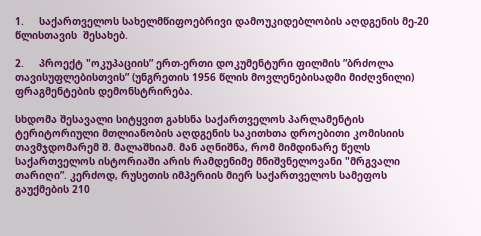1.     საქართველოს სახელმწიფოებრივი დამოუკიდებლობის აღდგენის მე-20 წლისთავის  შესახებ.

2.     პროექტ "ოკუპაციის” ერთ-ერთი დოკუმენტური ფილმის ”ბრძოლა თავისუფლებისთვის” (უნგრეთის 1956 წლის მოვლენებისადმი მიძღვნილი) ფრაგმენტების დემონსტრირება.

სხდომა შესავალი სიტყვით გახსნა საქართველოს პარლამენტის ტერიტორიული მთლიანობის აღდგენის საკითხთა დროებითი კომისიის თავმჯდომარემ შ. მალაშხიამ. მან აღნიშნა, რომ მიმდინარე წელს საქართველოს ისტორიაში არის რამდენიმე მნიშვნელოვანი "მრგვალი თარიღი”. კერძოდ, რუსეთის იმპერიის მიერ საქართველოს სამეფოს გაუქმების 210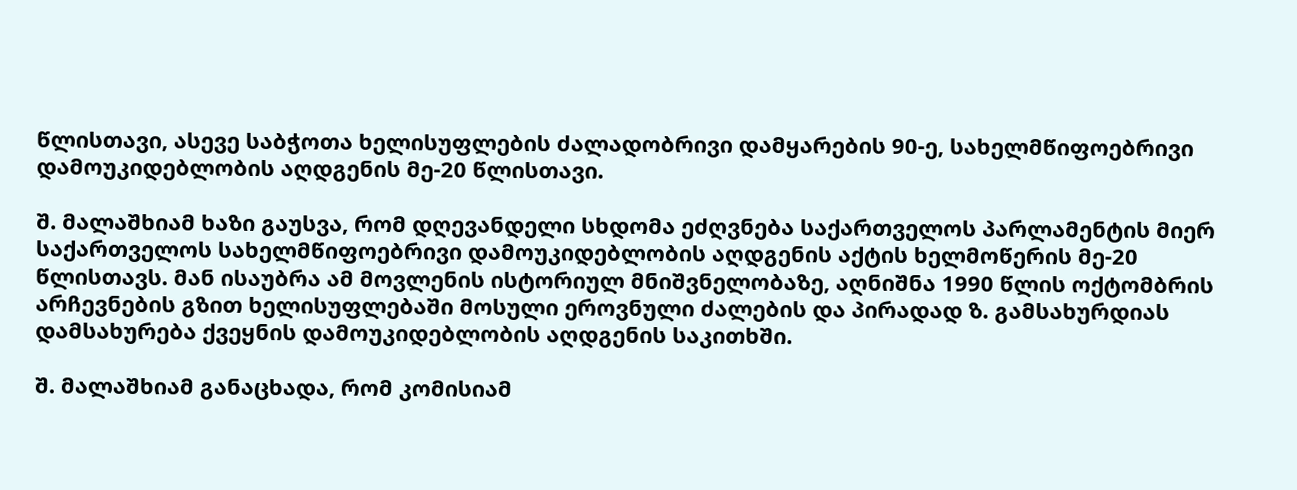წლისთავი, ასევე საბჭოთა ხელისუფლების ძალადობრივი დამყარების 90-ე, სახელმწიფოებრივი დამოუკიდებლობის აღდგენის მე-20 წლისთავი.

შ. მალაშხიამ ხაზი გაუსვა, რომ დღევანდელი სხდომა ეძღვნება საქართველოს პარლამენტის მიერ საქართველოს სახელმწიფოებრივი დამოუკიდებლობის აღდგენის აქტის ხელმოწერის მე-20 წლისთავს. მან ისაუბრა ამ მოვლენის ისტორიულ მნიშვნელობაზე, აღნიშნა 1990 წლის ოქტომბრის არჩევნების გზით ხელისუფლებაში მოსული ეროვნული ძალების და პირადად ზ. გამსახურდიას დამსახურება ქვეყნის დამოუკიდებლობის აღდგენის საკითხში.

შ. მალაშხიამ განაცხადა, რომ კომისიამ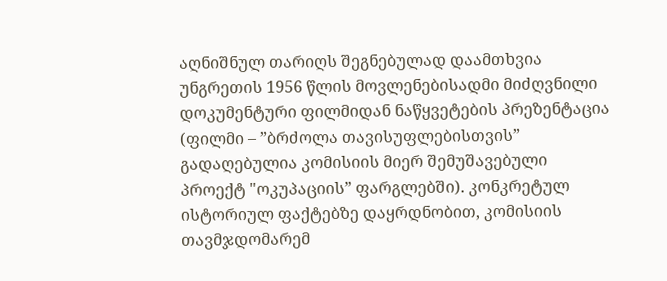აღნიშნულ თარიღს შეგნებულად დაამთხვია უნგრეთის 1956 წლის მოვლენებისადმი მიძღვნილი დოკუმენტური ფილმიდან ნაწყვეტების პრეზენტაცია (ფილმი – ”ბრძოლა თავისუფლებისთვის” გადაღებულია კომისიის მიერ შემუშავებული პროექტ "ოკუპაციის” ფარგლებში). კონკრეტულ ისტორიულ ფაქტებზე დაყრდნობით, კომისიის თავმჯდომარემ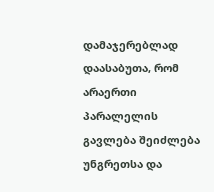დამაჯერებლად დაასაბუთა, რომ არაერთი პარალელის გავლება შეიძლება უნგრეთსა და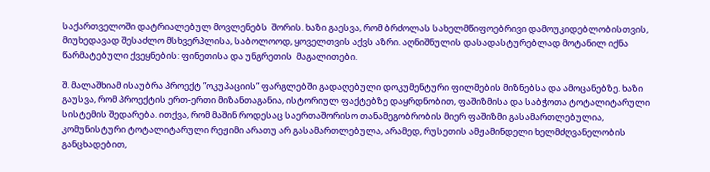საქართველოში დატრიალებულ მოვლენებს  შორის. ხაზი გაესვა, რომ ბრძოლას სახელმწიფოებრივი დამოუკიდებლობისთვის, მიუხედავად შესაძლო მსხვერპლისა, საბოლოოდ, ყოველთვის აქვს აზრი. აღნიშნულის დასადასტურებლად მოტანილ იქნა წარმატებული ქვეყნების: ფინეთისა და უნგრეთის  მაგალითები.

შ. მალაშხიამ ისაუბრა პროექტ ”ოკუპაციის” ფარგლებში გადაღებული დოკუმენტური ფილმების მიზნებსა და ამოცანებზე. ხაზი გაუსვა, რომ პროექტის ერთ-ერთი მიზანთაგანია, ისტორიულ ფაქტებზე დაყრდნობით, ფაშიზმისა და საბჭოთა ტოტალიტარული სისტემის შედარება. ითქვა, რომ მაშინ როდესაც საერთაშორისო თანამეგობრობის მიერ ფაშიზმი გასამართლებულია, კომუნისტური ტოტალიტარული რეჟიმი არათუ არ გასამართლებულა, არამედ, რუსეთის ამჟამინდელი ხელმძღვანელობის განცხადებით,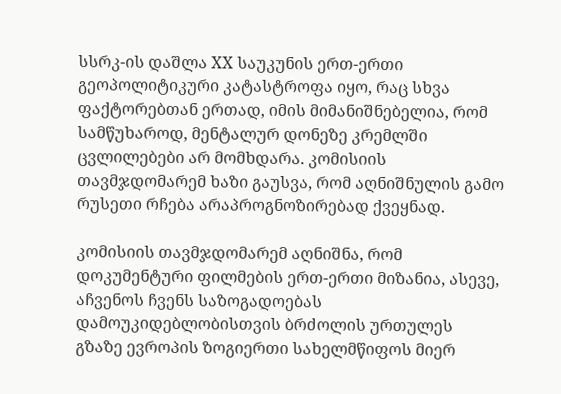სსრკ-ის დაშლა XX საუკუნის ერთ-ერთი გეოპოლიტიკური კატასტროფა იყო, რაც სხვა ფაქტორებთან ერთად, იმის მიმანიშნებელია, რომ სამწუხაროდ, მენტალურ დონეზე კრემლში ცვლილებები არ მომხდარა. კომისიის თავმჯდომარემ ხაზი გაუსვა, რომ აღნიშნულის გამო რუსეთი რჩება არაპროგნოზირებად ქვეყნად.

კომისიის თავმჯდომარემ აღნიშნა, რომ დოკუმენტური ფილმების ერთ-ერთი მიზანია, ასევე, აჩვენოს ჩვენს საზოგადოებას დამოუკიდებლობისთვის ბრძოლის ურთულეს გზაზე ევროპის ზოგიერთი სახელმწიფოს მიერ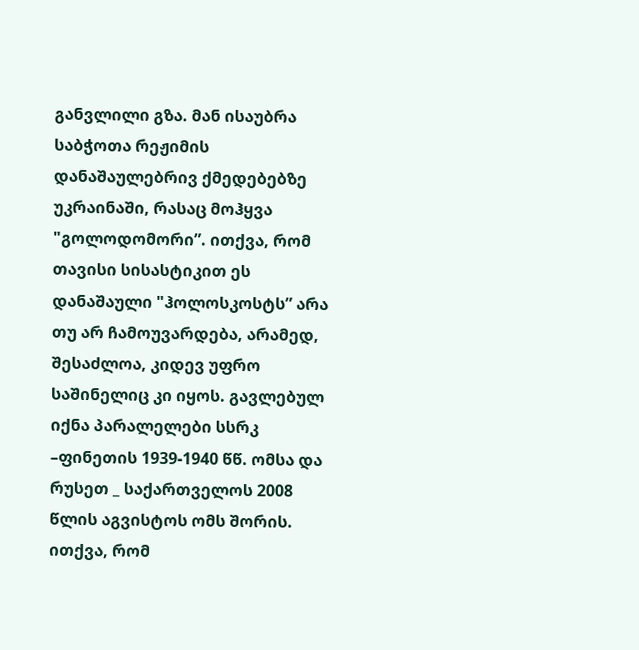განვლილი გზა. მან ისაუბრა საბჭოთა რეჟიმის დანაშაულებრივ ქმედებებზე უკრაინაში, რასაც მოჰყვა "გოლოდომორი”. ითქვა, რომ თავისი სისასტიკით ეს დანაშაული "ჰოლოსკოსტს” არა თუ არ ჩამოუვარდება, არამედ, შესაძლოა, კიდევ უფრო საშინელიც კი იყოს. გავლებულ იქნა პარალელები სსრკ –ფინეთის 1939-1940 წწ. ომსა და რუსეთ _ საქართველოს 2008 წლის აგვისტოს ომს შორის. ითქვა, რომ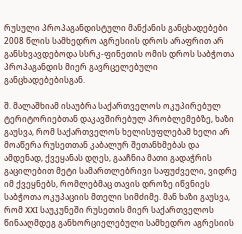რუსული პროპაგანდისტული მანქანის განცხადებები 2008 წლის სამხედრო აგრესიის დროს არაფრით არ განსხვავდებოდა სსრკ-ფინეთის ომის დროს საბჭოთა პროპაგანდის მიერ გავრცელებული განცხადებებისგან.

შ. მალაშხიამ ისაუბრა საქართველოს ოკუპირებულ ტერიტორიებთან დაკავშირებულ პრობლემებზე, ხაზი გაუსვა, რომ საქართველოს ხელისუფლებამ ხელი არ მოაწერა რუსეთთან კაბალურ შეთანხმებას და ამდენად, ქვეყანას დღეს, გააჩნია მათი გადაჭრის გაცილებით მეტი სამართლებრივი საფუძველი, ვიდრე იმ ქვეყნებს, რომლებმაც თავის დროზე იწვნიეს საბჭოთა ოკუპაციის მთელი სიმძიმე. მან ხაზი გაუსვა, რომ XXI საუკუნეში რუსეთის მიერ საქართველოს წინააღმდეგ განხორციელებული სამხედრო აგრესიის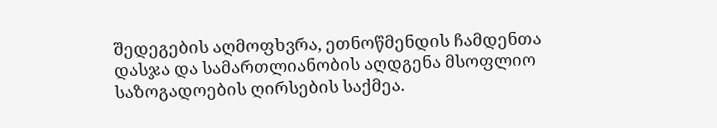შედეგების აღმოფხვრა, ეთნოწმენდის ჩამდენთა დასჯა და სამართლიანობის აღდგენა მსოფლიო საზოგადოების ღირსების საქმეა.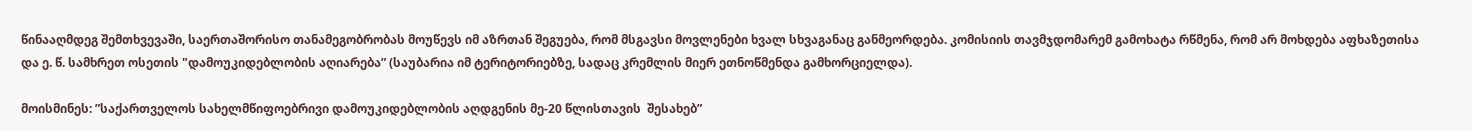წინააღმდეგ შემთხვევაში, საერთაშორისო თანამეგობრობას მოუწევს იმ აზრთან შეგუება, რომ მსგავსი მოვლენები ხვალ სხვაგანაც განმეორდება. კომისიის თავმჯდომარემ გამოხატა რწმენა, რომ არ მოხდება აფხაზეთისა და ე. წ. სამხრეთ ოსეთის "დამოუკიდებლობის აღიარება” (საუბარია იმ ტერიტორიებზე, სადაც კრემლის მიერ ეთნოწმენდა გამხორციელდა).

მოისმინეს: ”საქართველოს სახელმწიფოებრივი დამოუკიდებლობის აღდგენის მე-20 წლისთავის  შესახებ”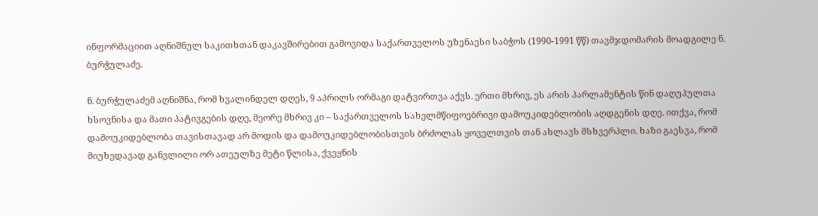ინფორმაციით აღნიშნულ საკითხთან დაკავშირებით გამოვიდა საქართველოს უზენაესი საბჭოს (1990-1991 წწ) თავმჯდომარის მოადგილე ნ. ბურჭულაძე.

ნ. ბურჭულაძემ აღნიშნა, რომ ხვალინდელ დღეს, 9 აპრილს ორმაგი დატვირთვა აქვს. ერთი მხრივ, ეს არის პარლამენტის წინ დაღუპულთა ხსოვნისა და მათი პატივგების დღე, მეორე მხრივ კი – საქართველოს სახელმწიფოებრივი დამოუკიდებლობის აღდგენის დღე. ითქვა, რომ დამოუკიდებლობა თავისთავად არ მოდის და დამოუკიდებლობისთვის ბრძოლას ყოველთვის თან ახლავს მსხვერპლი. ხაზი გაესვა, რომ მიუხედავად განვლილი ორ ათეულზე მეტი წლისა, ქვეყნის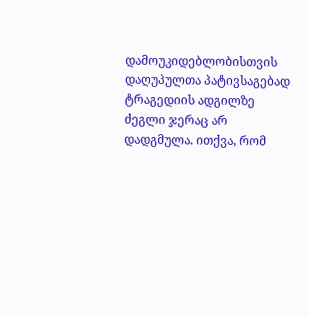დამოუკიდებლობისთვის დაღუპულთა პატივსაგებად ტრაგედიის ადგილზე ძეგლი ჯერაც არ დადგმულა. ითქვა, რომ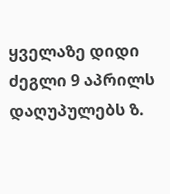ყველაზე დიდი ძეგლი 9 აპრილს დაღუპულებს ზ.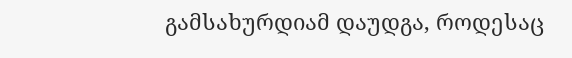გამსახურდიამ დაუდგა, როდესაც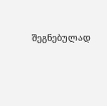შეგნებულად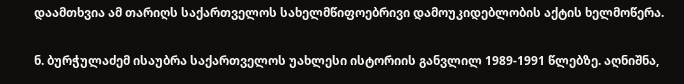დაამთხვია ამ თარიღს საქართველოს სახელმწიფოებრივი დამოუკიდებლობის აქტის ხელმოწერა.

ნ. ბურჭულაძემ ისაუბრა საქართველოს უახლესი ისტორიის განვლილ 1989-1991 წლებზე. აღნიშნა,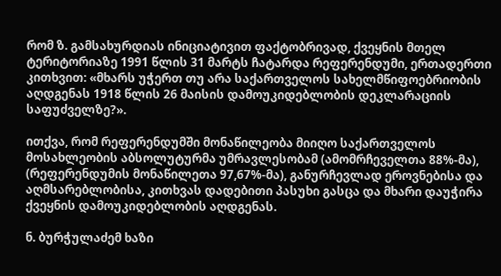რომ ზ. გამსახურდიას ინიციატივით ფაქტობრივად, ქვეყნის მთელ ტერიტორიაზე 1991 წლის 31 მარტს ჩატარდა რეფერენდუმი, ერთადერთი კითხვით: «მხარს უჭერთ თუ არა საქართველოს სახელმწიფოებრიობის აღდგენას 1918 წლის 26 მაისის დამოუკიდებლობის დეკლარაციის საფუძველზე?».

ითქვა, რომ რეფერენდუმში მონაწილეობა მიიღო საქართველოს მოსახლეობის აბსოლუტურმა უმრავლესობამ (ამომრჩეველთა 88%-მა), (რეფერენდუმის მონაწილეთა 97,67%-მა), განურჩევლად ეროვნებისა და აღმსარებლობისა, კითხვას დადებითი პასუხი გასცა და მხარი დაუჭირა ქვეყნის დამოუკიდებლობის აღდგენას.

ნ. ბურჭულაძემ ხაზი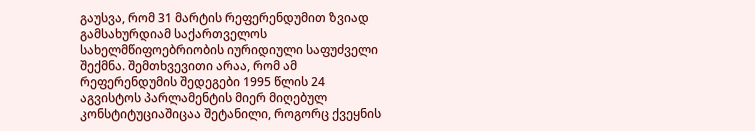გაუსვა, რომ 31 მარტის რეფერენდუმით ზვიად გამსახურდიამ საქართველოს სახელმწიფოებრიობის იურიდიული საფუძველი შექმნა. შემთხვევითი არაა, რომ ამ რეფერენდუმის შედეგები 1995 წლის 24 აგვისტოს პარლამენტის მიერ მიღებულ კონსტიტუციაშიცაა შეტანილი, როგორც ქვეყნის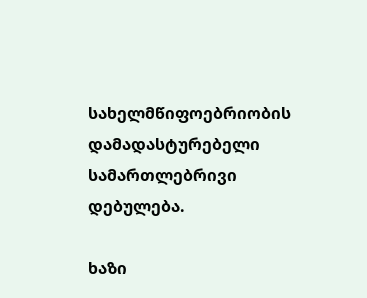სახელმწიფოებრიობის დამადასტურებელი სამართლებრივი დებულება.

ხაზი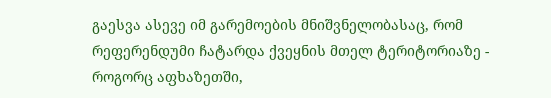გაესვა ასევე იმ გარემოების მნიშვნელობასაც, რომ რეფერენდუმი ჩატარდა ქვეყნის მთელ ტერიტორიაზე - როგორც აფხაზეთში,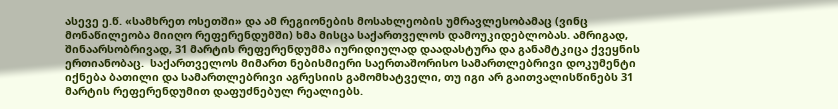ასევე ე.წ. «სამხრეთ ოსეთში» და ამ რეგიონების მოსახლეობის უმრავლესობამაც (ვინც მონაწილეობა მიიღო რეფერენდუმში) ხმა მისცა საქართველოს დამოუკიდებლობას. ამრიგად, შინაარსობრივად, 31 მარტის რეფერენდუმმა იურიდიულად დაადასტურა და განამტკიცა ქვეყნის ერთიანობაც.  საქართველოს მიმართ ნებისმიერი საერთაშორისო სამართლებრივი დოკუმენტი იქნება ბათილი და სამართლებრივი აგრესიის გამომხატველი, თუ იგი არ გაითვალისწინებს 31 მარტის რეფერენდუმით დაფუძნებულ რეალიებს.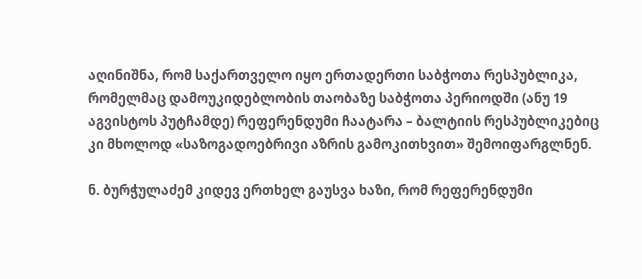აღინიშნა, რომ საქართველო იყო ერთადერთი საბჭოთა რესპუბლიკა, რომელმაც დამოუკიდებლობის თაობაზე საბჭოთა პერიოდში (ანუ 19 აგვისტოს პუტჩამდე) რეფერენდუმი ჩაატარა – ბალტიის რესპუბლიკებიც კი მხოლოდ «საზოგადოებრივი აზრის გამოკითხვით» შემოიფარგლნენ.

ნ. ბურჭულაძემ კიდევ ერთხელ გაუსვა ხაზი, რომ რეფერენდუმი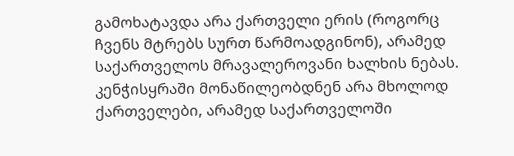გამოხატავდა არა ქართველი ერის (როგორც ჩვენს მტრებს სურთ წარმოადგინონ), არამედ საქართველოს მრავალეროვანი ხალხის ნებას. კენჭისყრაში მონაწილეობდნენ არა მხოლოდ ქართველები, არამედ საქართველოში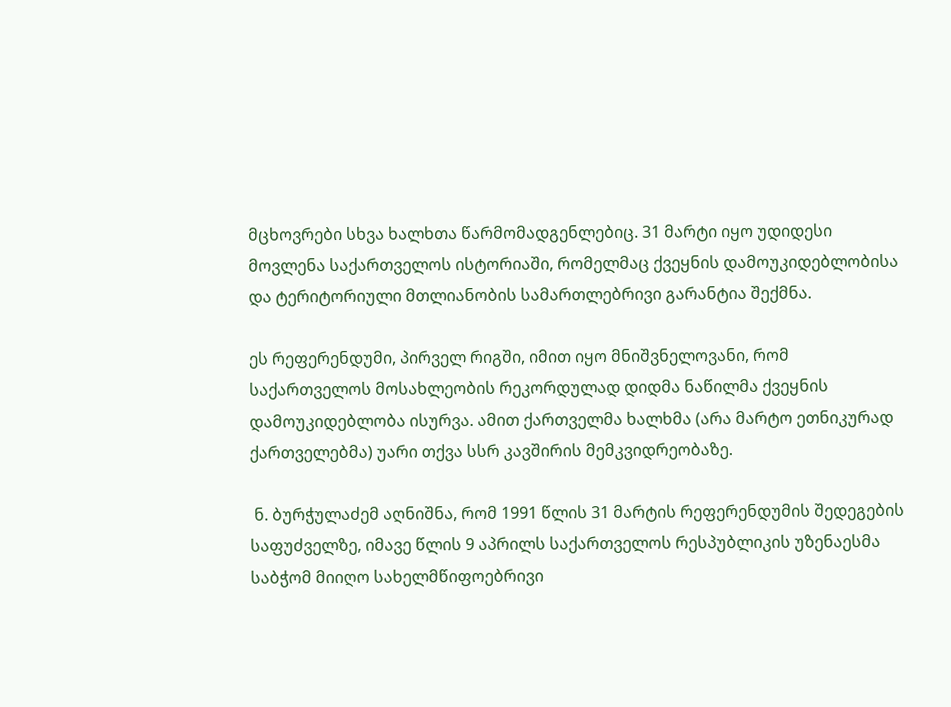მცხოვრები სხვა ხალხთა წარმომადგენლებიც. 31 მარტი იყო უდიდესი მოვლენა საქართველოს ისტორიაში, რომელმაც ქვეყნის დამოუკიდებლობისა და ტერიტორიული მთლიანობის სამართლებრივი გარანტია შექმნა.

ეს რეფერენდუმი, პირველ რიგში, იმით იყო მნიშვნელოვანი, რომ საქართველოს მოსახლეობის რეკორდულად დიდმა ნაწილმა ქვეყნის დამოუკიდებლობა ისურვა. ამით ქართველმა ხალხმა (არა მარტო ეთნიკურად ქართველებმა) უარი თქვა სსრ კავშირის მემკვიდრეობაზე.

 ნ. ბურჭულაძემ აღნიშნა, რომ 1991 წლის 31 მარტის რეფერენდუმის შედეგების საფუძველზე, იმავე წლის 9 აპრილს საქართველოს რესპუბლიკის უზენაესმა საბჭომ მიიღო სახელმწიფოებრივი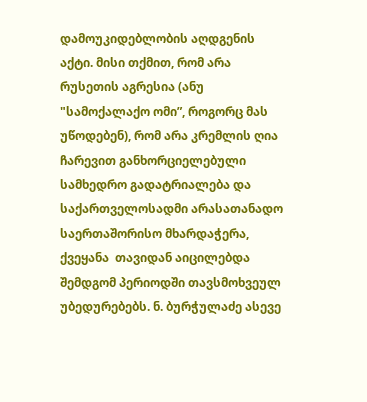დამოუკიდებლობის აღდგენის აქტი. მისი თქმით, რომ არა რუსეთის აგრესია (ანუ "სამოქალაქო ომი”, როგორც მას უწოდებენ), რომ არა კრემლის ღია ჩარევით განხორციელებული სამხედრო გადატრიალება და საქართველოსადმი არასათანადო საერთაშორისო მხარდაჭერა, ქვეყანა  თავიდან აიცილებდა შემდგომ პერიოდში თავსმოხვეულ უბედურებებს. ნ. ბურჭულაძე ასევე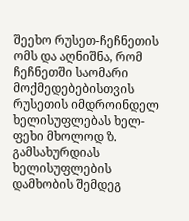შეეხო რუსეთ-ჩეჩნეთის ომს და აღნიშნა, რომ ჩეჩნეთში საომარი მოქმედებებისთვის რუსეთის იმდროინდელ ხელისუფლებას ხელ-ფეხი მხოლოდ ზ. გამსახურდიას ხელისუფლების დამხობის შემდეგ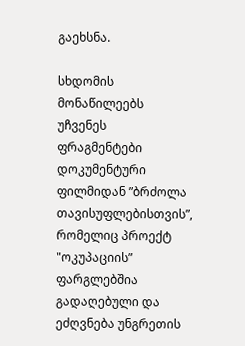გაეხსნა.

სხდომის მონაწილეებს უჩვენეს ფრაგმენტები დოკუმენტური ფილმიდან ”ბრძოლა თავისუფლებისთვის”, რომელიც პროექტ "ოკუპაციის” ფარგლებშია გადაღებული და  ეძღვნება უნგრეთის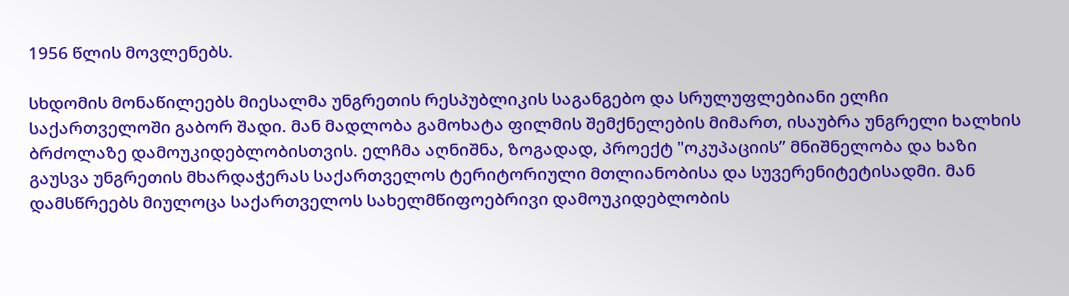1956 წლის მოვლენებს.

სხდომის მონაწილეებს მიესალმა უნგრეთის რესპუბლიკის საგანგებო და სრულუფლებიანი ელჩი საქართველოში გაბორ შადი. მან მადლობა გამოხატა ფილმის შემქნელების მიმართ, ისაუბრა უნგრელი ხალხის ბრძოლაზე დამოუკიდებლობისთვის. ელჩმა აღნიშნა, ზოგადად, პროექტ "ოკუპაციის” მნიშნელობა და ხაზი გაუსვა უნგრეთის მხარდაჭერას საქართველოს ტერიტორიული მთლიანობისა და სუვერენიტეტისადმი. მან დამსწრეებს მიულოცა საქართველოს სახელმწიფოებრივი დამოუკიდებლობის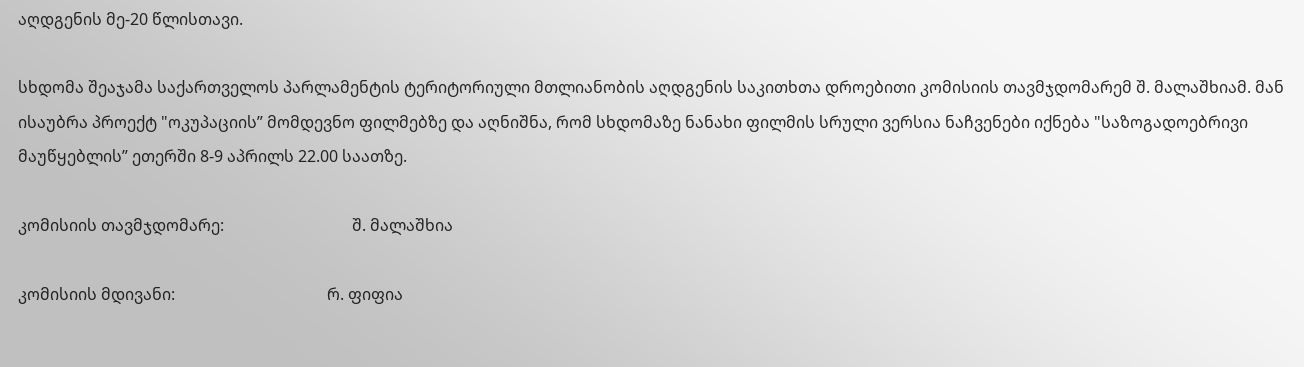აღდგენის მე-20 წლისთავი.

სხდომა შეაჯამა საქართველოს პარლამენტის ტერიტორიული მთლიანობის აღდგენის საკითხთა დროებითი კომისიის თავმჯდომარემ შ. მალაშხიამ. მან ისაუბრა პროექტ "ოკუპაციის” მომდევნო ფილმებზე და აღნიშნა, რომ სხდომაზე ნანახი ფილმის სრული ვერსია ნაჩვენები იქნება "საზოგადოებრივი მაუწყებლის” ეთერში 8-9 აპრილს 22.00 საათზე.

კომისიის თავმჯდომარე:                                შ. მალაშხია

კომისიის მდივანი:                                      რ. ფიფია